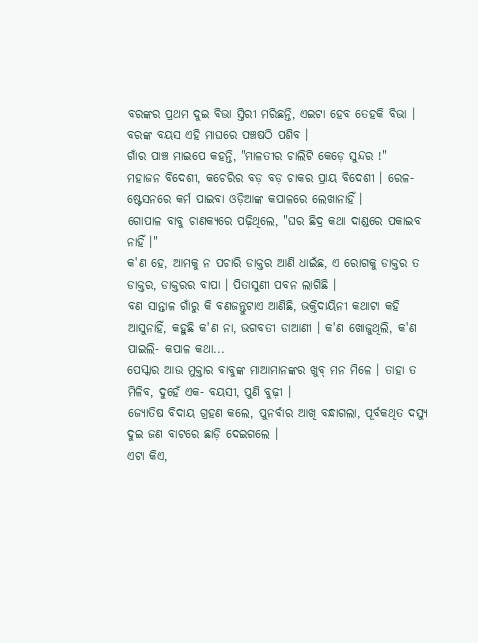ବରଙ୍କର ପ୍ରଥମ ଦୁଇ ବିଭା ସ୍ତିରୀ ମରିଛନ୍ତି, ଏଇଟା ହେବ ତେହକି ବିଭା । ବରଙ୍କ ବୟସ ଏହି ମାଘରେ ପଞ୍ଚଷଠି ପଶିବ ।
ଗାଁର ପାଞ୍ଚ ମାଇପେ କହନ୍ତି, "ମାଳତୀର ଚାଲିଟି କେଡ଼େ ସୁନ୍ଦର !"
ମହାଜନ ବିଦେଶୀ, କଚେରିର ବଡ଼ ବଡ଼ ଚାକର ପ୍ରାୟ ବିଦେଶୀ । ରେଳ-ଷ୍ଟେସନରେ କର୍ମ ପାଇବା ଓଡ଼ିଆଙ୍କ କପାଳରେ ଲେଖାନାହିଁ ।
ଗୋପାଳ ବାବୁ ଚାଣକ୍ୟରେ ପଢ଼ିଥିଲେ, "ଘର ଛିଦ୍ର କଥା ଦାଣ୍ଡରେ ପକାଇବ ନାହିଁ ।"
କ'ଣ ହେ, ଆମକୁ ନ ପଚାରି ଡାକ୍ତର ଆଣି ଧାଇଁଛ, ଏ ରୋଗକୁ ଡାକ୍ତର ତ ଡାକ୍ତର, ଡାକ୍ତରର ବାପା । ପିତାସୁଣୀ ପବନ ଲାଗିଛି ।
ବଣ ସାନ୍ତାଳ ଗାଁରୁ କି ବଣଜନ୍ତୁଟାଏ ଆଣିଛି, ଭକ୍ତିଦାୟିନୀ କଥାଟା କହି ଆସୁନାହିଁ, କହୁଛି କ'ଣ ନା, ଭଗବତୀ ଡାଆଣୀ । କ'ଣ ଖୋଜୁଥିଲି, କ'ଣ ପାଇଲି- କପାଳ କଥା...
ପେସ୍କାର ଆଉ ମୁକ୍ତାର ବାବୁଙ୍କ ମାଆମାନଙ୍କର ଖୁବ୍ ମନ ମିଳେ । ତାହା ତ ମିଳିବ, ଦୁହେଁ ଏକ- ବୟସୀ, ପୁଣି ବୁଢ଼ୀ ।
ଜ୍ୟୋତିଷ ବିଦାୟ ଗ୍ରହଣ କଲେ, ପୁନର୍ବାର ଆଖି ବନ୍ଧାଗଲା, ପୂର୍ବକଥିତ ଦସ୍ୟୁ ଦୁଇ ଜଣ ବାଟରେ ଛାଡ଼ି ଦେଇଗଲେ ।
ଏଟା କିଏ,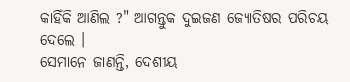କାହିଁକି ଆଣିଲ ?" ଆଗନ୍ତୁକ ଦୁଇଜଣ ଜ୍ୟୋତିଷର ପରିଚୟ ଦେଲେ ।
ସେମାନେ ଜାଣନ୍ତି, ଦେଶୀୟ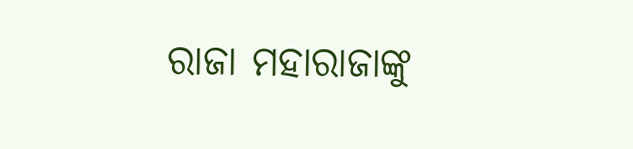ରାଜା ମହାରାଜାଙ୍କୁ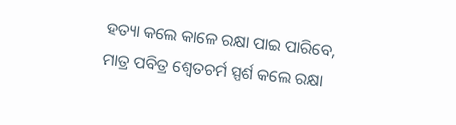ହତ୍ୟା କଲେ କାଳେ ରକ୍ଷା ପାଇ ପାରିବେ, ମାତ୍ର ପବିତ୍ର ଶ୍ୱେତଚର୍ମ ସ୍ପର୍ଶ କଲେ ରକ୍ଷା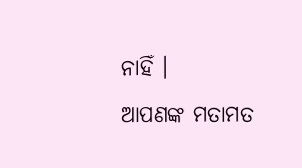ନାହିଁ ।
ଆପଣଙ୍କ ମତାମତ